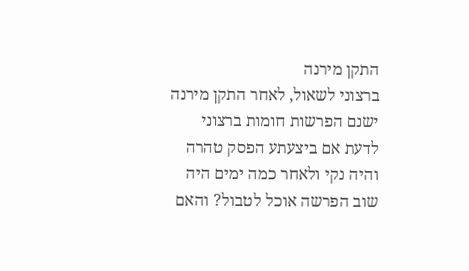התקן מירנה
ברצוני לשאול, לאחר התקן מירנה ישנם הפרשות חומות ברצוני לדעת אם ביצעתע הפסק טהרה והיה נקי ולאחר כמה ימים היה שוב הפרשה אוכל לטבול? והאם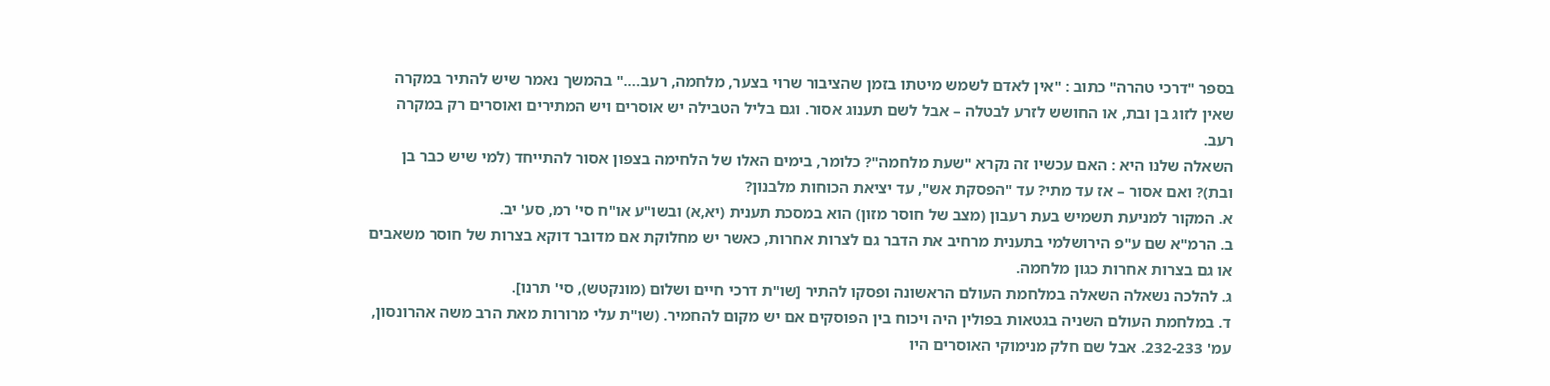בספר "דרכי טהרה" כתוב : "אין לאדם לשמש מיטתו בזמן שהציבור שרוי בצער, מלחמה, רעב…." בהמשך נאמר שיש להתיר במקרה שאין לזוג בן ובת, או החושש לזרע לבטלה – אבל לשם תענוג אסור. וגם בליל הטבילה יש אוסרים ויש המתירים ואוסרים רק במקרה רעב.
השאלה שלנו היא : האם עכשיו זה נקרא "שעת מלחמה"? כלומר, בימים האלו של הלחימה בצפון אסור להתייחד (למי שיש כבר בן ובת)? ואם אסור – אז עד מתי? עד "הפסקת אש", עד יציאת הכוחות מלבנון?
א. המקור למניעת תשמיש בעת רעבון (מצב של חוסר מזון) הוא במסכת תענית (יא,א) ובשו"ע או"ח סי' רמ, סע' יב.
ב. הרמ"א שם ע"פ הירושלמי בתענית מרחיב את הדבר גם לצרות אחרות, כאשר יש מחלוקת אם מדובר דוקא בצרות של חוסר משאבים או גם בצרות אחרות כגון מלחמה.
ג. להלכה נשאלה השאלה במלחמת העולם הראשונה ופסקו להתיר [שו"ת דרכי חיים ושלום (מונקטש), סי' תרנו].
ד. במלחמת העולם השניה בגטאות בפולין היה ויכוח בין הפוסקים אם יש מקום להחמיר. (שו"ת עלי מרורות מאת הרב משה אהרונסון, עמ' 232-233. אבל שם חלק מנימוקי האוסרים היו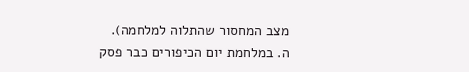מצב המחסור שהתלוה למלחמה).
ה. במלחמת יום הכיפורים כבר פסק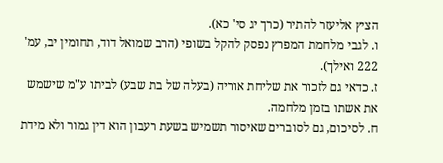הציץ אליעזר להתיר (כרך יג סי' כא).
ו. לגבי מלחמת המפרץ נפסק להקל בשופי (הרב שמואל דוד, תחומין יב, עמ' 222 ואילך).
ז. כדאי גם לזכור את שליחת אוריה (בעלה של בת שבע) לביתו ע"מ שישמש את אשתו בזמן מלחמה.
ח. לסיכום, גם לסוברים שאיסור תשמיש בשעת רעבון הוא דין גמור ולא מידת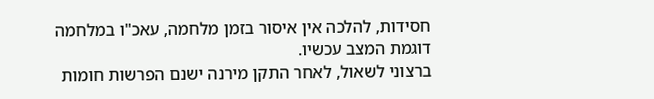חסידות, להלכה אין איסור בזמן מלחמה, עאכ"ו במלחמה דוגמת המצב עכשיו.
ברצוני לשאול, לאחר התקן מירנה ישנם הפרשות חומות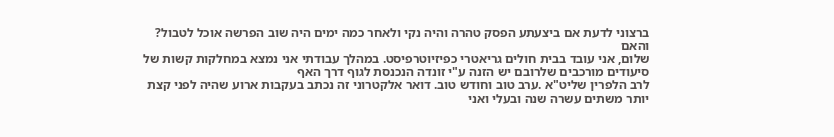ברצוני לדעת אם ביצעתע הפסק טהרה והיה נקי ולאחר כמה ימים היה שוב הפרשה אוכל לטבול? והאם
שלום, אני עובד בבית חולים גריאטרי כפיזיוטרפיסט. במהלך עבודתי אני נמצא במחלקות קשות של סיעודים מורכבים שלרובם יש הזנה ע"י זונדה הנכנסת לגוף דרך האף
לרב הלפרין שליט"א .ערב טוב וחודש טוב. דואר אלקטרוני זה נכתב בעקבות ארוע שהיה לפני קצת יותר משתים עשרה שנה ובעלי ואני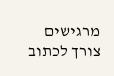מרגישים צורך לכתוב